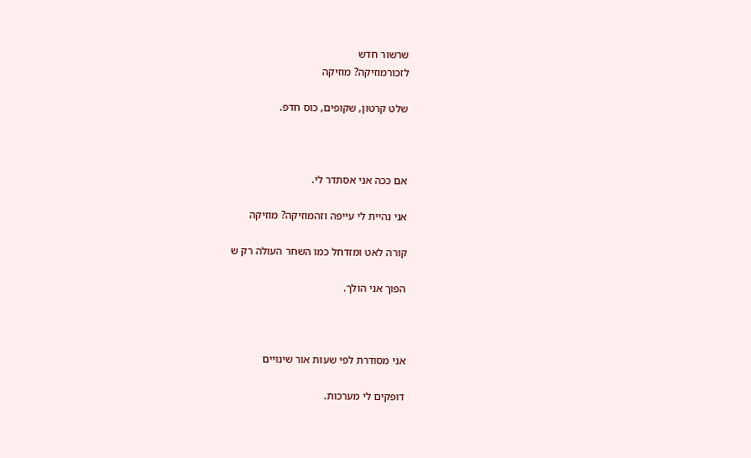שרשור חדש
לזכורמוזיקה? מוזיקה

שלט קרטון, שקופים, כוס חדפ.



אם ככה אני אסתדר לי.

אני נהיית לי עייפה וזהמוזיקה? מוזיקה

קורה לאט ומזדחל כמו השחר העולה רק ש

הפוך אני הולך.



אני מסודרת לפי שעות אור שינויים

דופקים לי מערכות.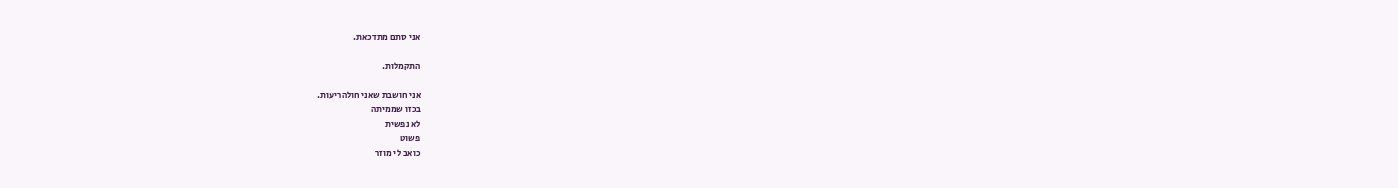אני סתם מתדכאת.

התקמלות.

אני חושבת שאני חולהריעות.
בכזו שממיתה
לא נפשית
פשוט
כואב לי מוזר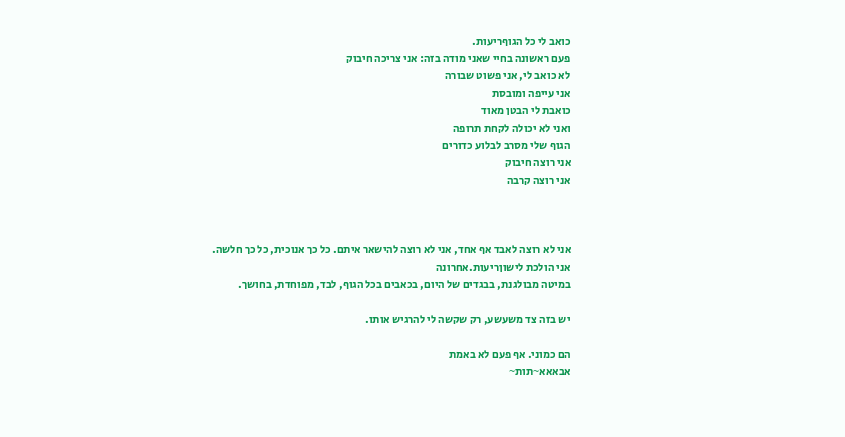כואב לי כל הגוףריעות.
פעם ראשונה בחיי שאני מודה בזה: אני צריכה חיבוק
לא כואב לי, אני פשוט שבורה
אני עייפה ומובסת
כואבת לי הבטן מאוד
ואני לא יכולה לקחת תרופה
הגוף שלי מסרב לבלוע כדורים
אני רוצה חיבוק
אני רוצה קרבה



אני לא רוצה לאבד אף אחד, אני לא רוצה להישאר איתם. כל כך אנוכית, כל כך חלשה.
אני הולכת לישוןריעות.אחרונה
במיטה מבולגנת, בבגדים של היום, בכאבים בכל הגוף, לבד, מפוחדת, בחושך.

יש בזה צד משעשע, רק שקשה לי להרגיש אותו.

הם כמוני. אף פעם לא באמת
אבאאא~תות~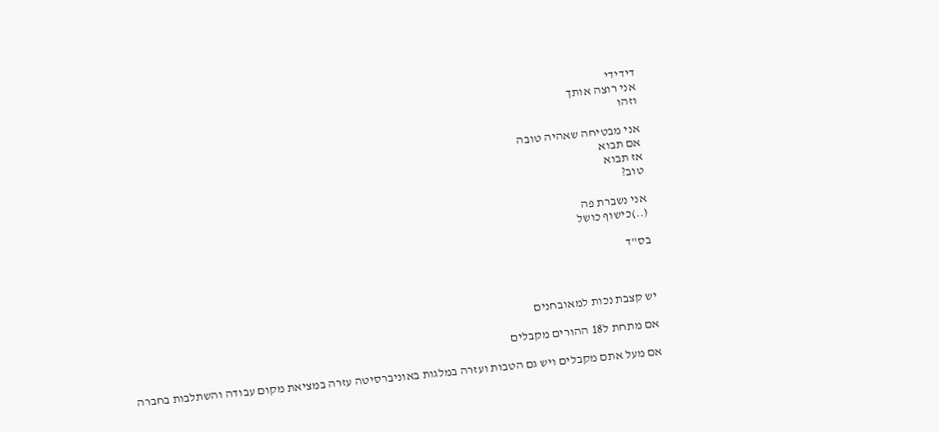דידידי
אני רוצה אותך
וזהו

אני מבטיחה שאהיה טובה
אם תבוא
אז תבוא
טוב?

אני נשברת פה
(..)כישוף כושל

בס"ד



יש קצבת נכות למאובחנים

אם מתחת ל18 ההורים מקבלים

אם מעל אתם מקבלים ויש גם הטבות ועזרה במלגות באוניברסיטה עזרה במציאת מקום עבודה והשתלבות בחברה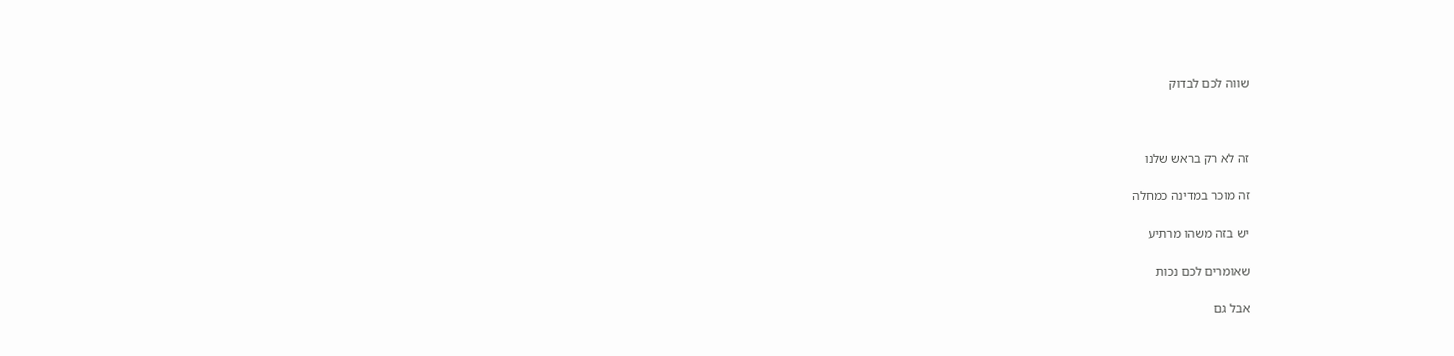שווה לכם לבדוק



זה לא רק בראש שלנו

זה מוכר במדינה כמחלה

יש בזה משהו מרתיע

שאומרים לכם נכות

אבל גם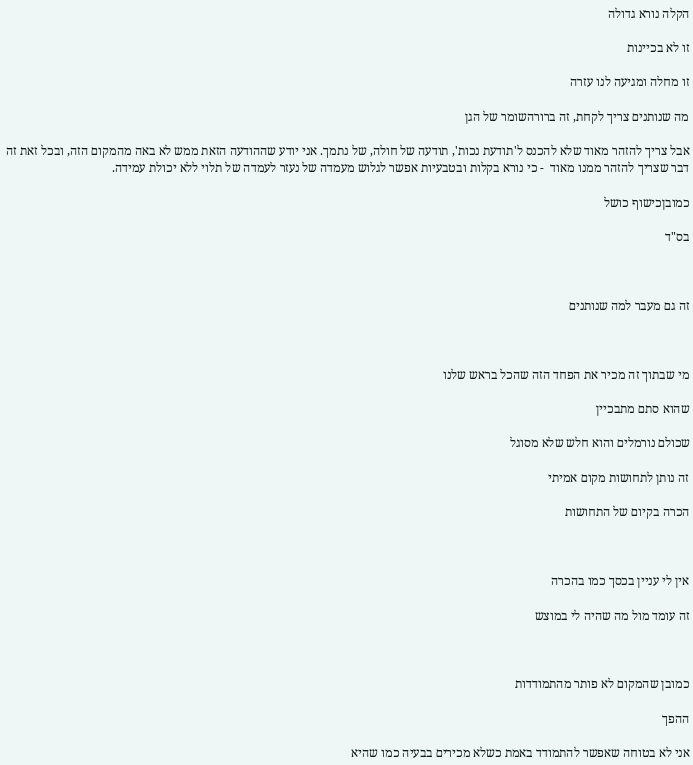הקלה נורא גדולה

זו לא בכיינות

זו מחלה ומגיעה לנו עזרה

מה שנותנים צריך לקחת, זה ברורהשומר של הגן

אבל צריך להזהר מאוד שלא להכנס ל'תודעת נכות', תודעה של חולה, של נתמך. אני יודע שההודעה הזאת ממש לא באה מהמקום הזה, ובכל זאת זה דבר שצריך להזהר ממנו מאוד  - כי נורא בקלות ובטבעיות אפשר לגלוש מעמדה של נעזר לעמדה של תלוי ללא יכולת עמידה.

כמובןכישוף כושל

בס"ד



זה גם מעבר למה שנותנים



מי שבתוך זה מכיר את הפחד הזה שהכל בראש שלנו

שהוא סתם מתבכיין

שכולם נורמלים והוא חלש שלא מסוגל

זה נותן לתחושות מקום אמיתי

הכרה בקיום של התחושות



אין לי עניין בכסך כמו בהכרה

זה עומד מול מה שהיה לי במוצש



כמובן שהמקום לא פותר מהתמודדות

ההפך

אני לא בטוחה שאפשר להתמודד באמת כשלא מכירים בבעיה כמו שהיא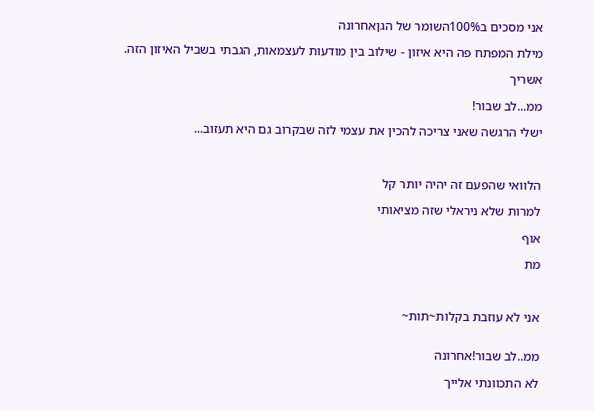אני מסכים ב100%השומר של הגןאחרונה

מילת המפתח פה היא איזון - שילוב בין מודעות לעצמאות, הגבתי בשביל האיזון הזה.

אשריך

ממ...לב שבור!

ישלי הרגשה שאני צריכה להכין את עצמי לזה שבקרוב גם היא תעזוב...



הלוואי שהפעם זה יהיה יותר קל

למרות שלא ניראלי שזה מציאותי

אוף

מת



אני לא עוזבת בקלות~תות~


ממ..לב שבור!אחרונה

לא התכוונתי אלייך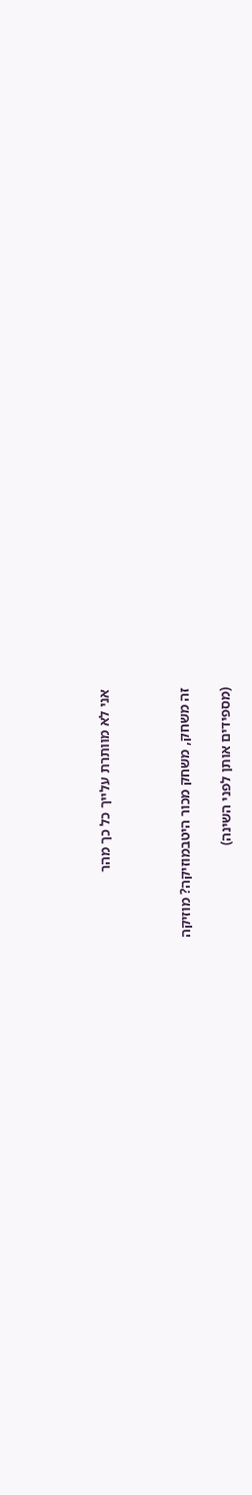אני לא מוותרת עלייך כל כך מהר



זה משחק, משחק מכור היטבמוזיקה? מוזיקה

(מספידים אותן לפני השינה)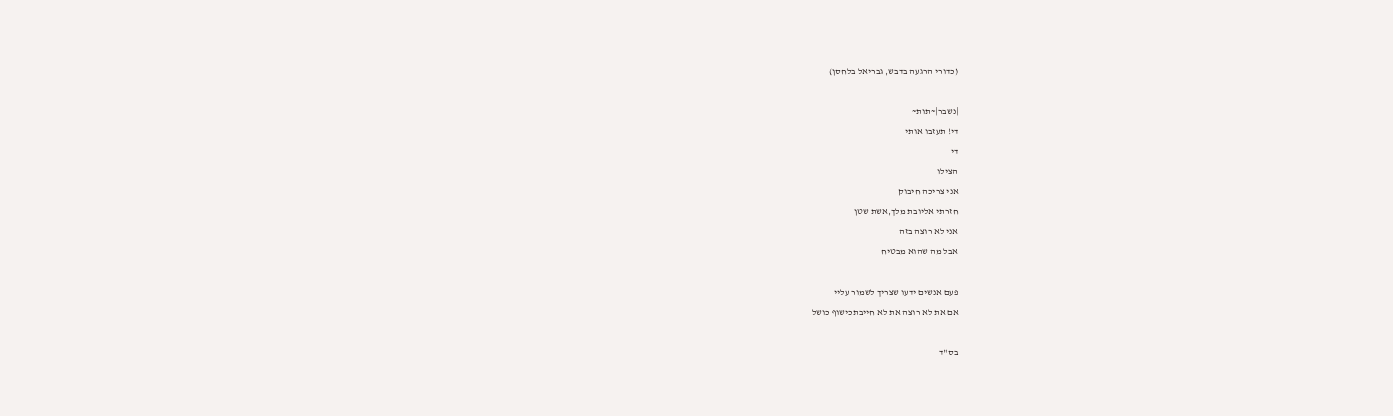(כדורי הרגעה בדבש, גבריאל בלחסן)

|נשבר|~תות~
די! תעזבו אותי
די
הצילו
אני צריכה חיבוק
חזרתי אליובת מלך,אשת שטן
אני לא רוצה בזה
אבל מה שהוא מבטיח

פעם אנשים ידעו שצריך לשמור עליי
אם את לא רוצה את לא חייבתכישוף כושל

בס"ד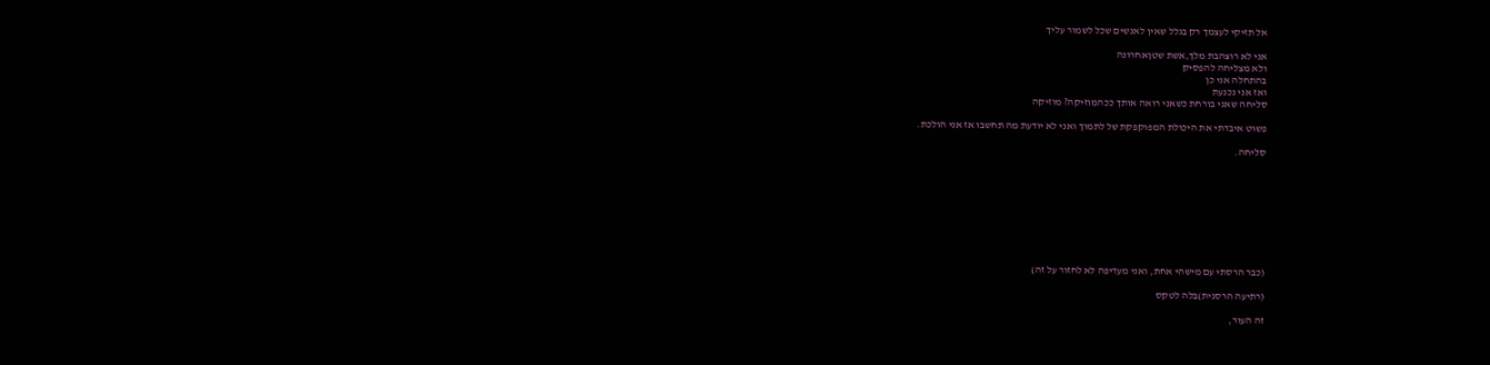אל תזיקי לעצמך רק בגלל שאין לאנשים שכל לשמור עליך

אני לא רוצהבת מלך,אשת שטןאחרונה
ולא מצליחה להפסיק
בהתחלה אני כן
ואז אני נכנעת
סליחה שאני בורחת כשאני רואה אותך ככהמוזיקה? מוזיקה

פשוט איבדתי את היכולת המפוקפקת של לתמוך ואני לא יודעת מה תחשבו אז אני הולכת.

סליחה.









(כבר הרסתי עם מישהי אחת, ואני מעדיפה לא לחזור על זה)

(רתיעה הרסנית)בלה לטקס

זה העור,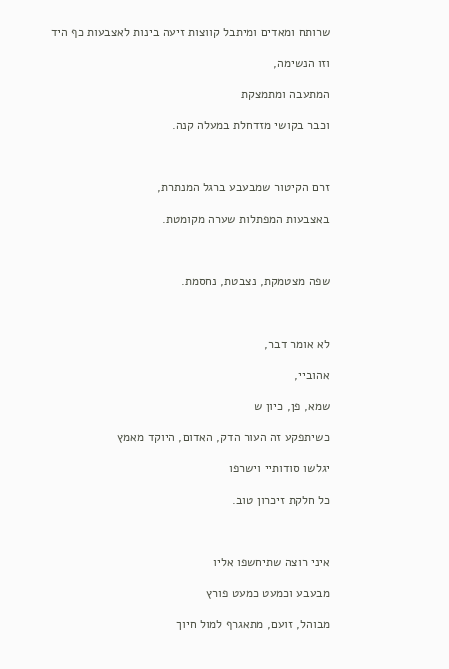שרותח ומאדים ומיתבל קווצות זיעה בינות לאצבעות כף היד

וזו הנשימה,

המתעבה ומתמצקת

וכבר בקושי מזדחלת במעלה קנה.



זרם הקיטור שמבעבע ברגל המנתרת,

באצבעות המפתלות שערה מקומטת.



שפה מצטמקת, נצבטת, נחסמת.



לא אומר דבר,

אהוביי,

שמא, פן, כיון ש

כשיתפקע זה העור הדק, האדום, היוקד מאמץ

יגלשו סודותיי וישרפו

כל חלקת זיכרון טוב.



איני רוצה שתיחשפו אליו

מבעבע וכמעט כמעט פורץ

מבוהל, זועם, מתאגרף למול חיוך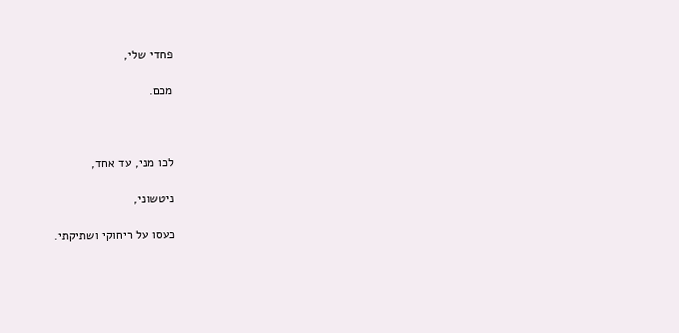פחדי שלי,

מכם.



לכו מני, עד אחד,

ניטשוני,

כעסו על ריחוקי ושתיקתי.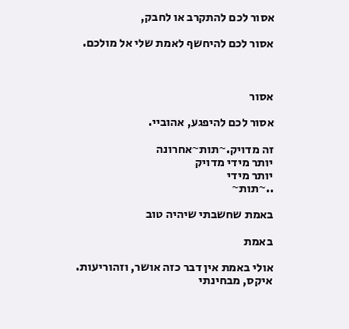אסור לכם להתקרב או לחבק,

אסור לכם להיחשף לאמת שלי אל מולכם.



אסור

אסור לכם להיפגע, אהוביי.

זה מדויק.~תות~אחרונה
יותר מידי מדויק
יותר מידי
..~תות~

באמת שחשבתי שיהיה טוב

באמת

אולי באמת אין דבר כזה אושר, וזהוריעות.
איקס, מבחינתי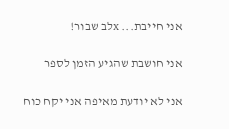אני חייבת... xלב שבור!

אני חושבת שהגיע הזמן לספר

אני לא יודעת מאיפה אני יקח כוח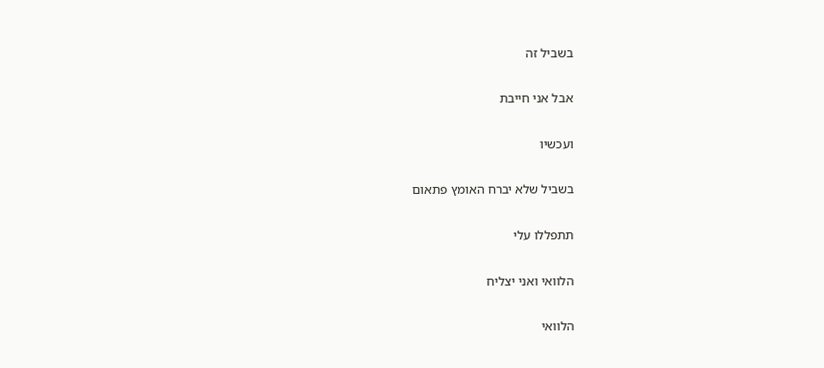בשביל זה

אבל אני חייבת

ועכשיו

בשביל שלא יברח האומץ פתאום

תתפללו עלי

הלוואי ואני יצליח

הלוואי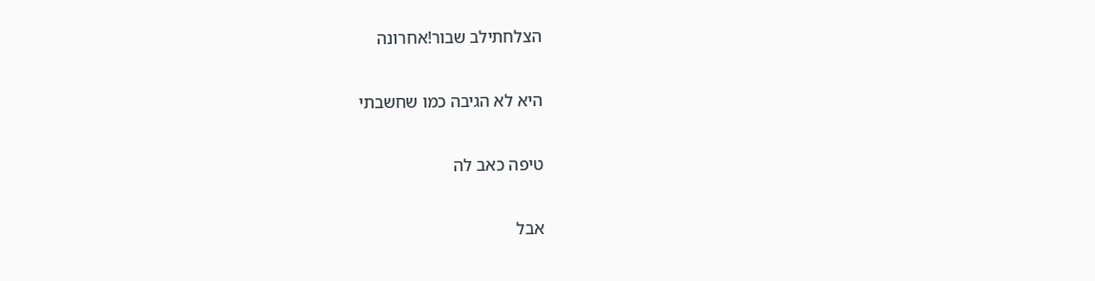הצלחתילב שבור!אחרונה

היא לא הגיבה כמו שחשבתי

טיפה כאב לה

אבל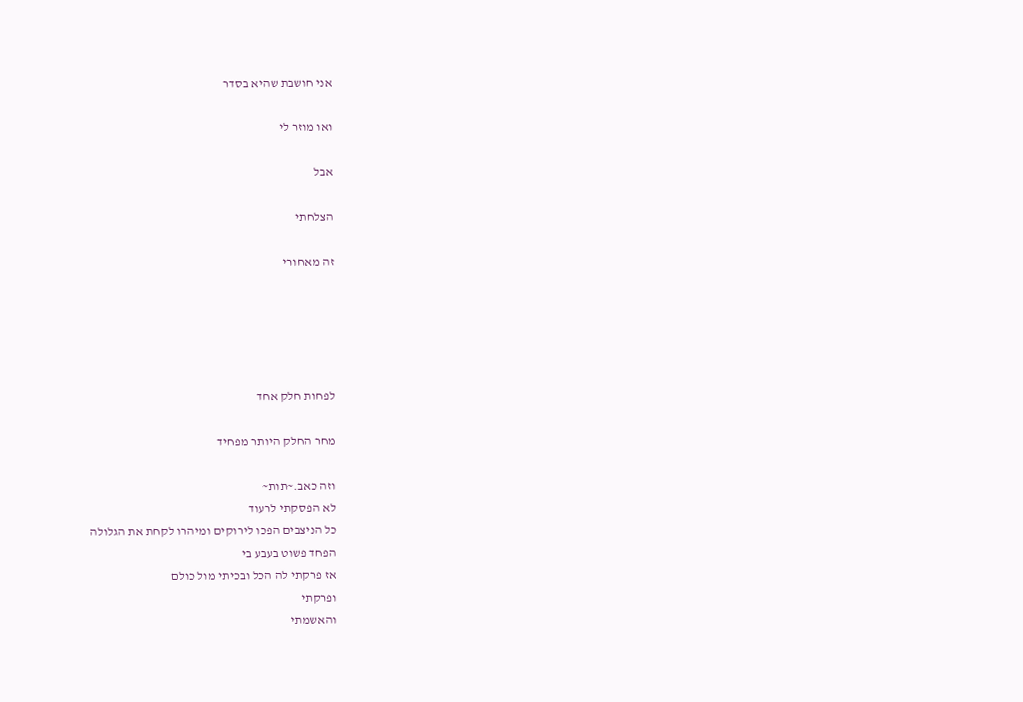אני חושבת שהיא בסדר

ואו מוזר לי

אבל

הצלחתי

זה מאחורי





לפחות חלק אחד

מחר החלק היותר מפחיד

וזה כאב.~תות~
לא הפסקתי לרעוד
כל הניצבים הפכו לירוקים ומיהרו לקחת את הגלולה
הפחד פשוט בעבע בי
אז פרקתי לה הכל ובכיתי מול כולם
ופרקתי
והאשמתי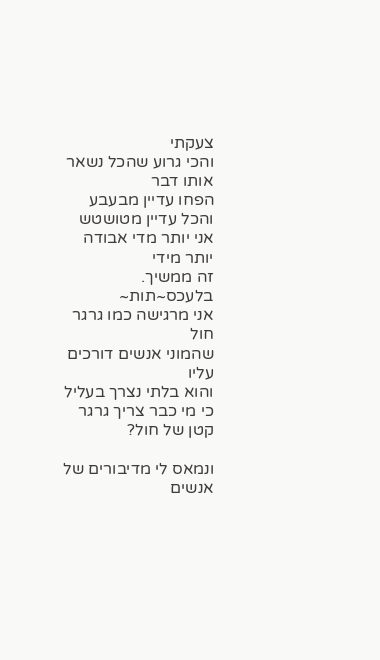צעקתי
והכי גרוע שהכל נשאר אותו דבר
הפחו עדיין מבעבע
והכל עדיין מטושטש
אני יותר מדי אבודה
יותר מידי
זה ממשיך. בלעכס~תות~
אני מרגישה כמו גרגר חול
שהמוני אנשים דורכים עליו
והוא בלתי נצרך בעליל
כי מי כבר צריך גרגר קטן של חול?

ונמאס לי מדיבורים של אנשים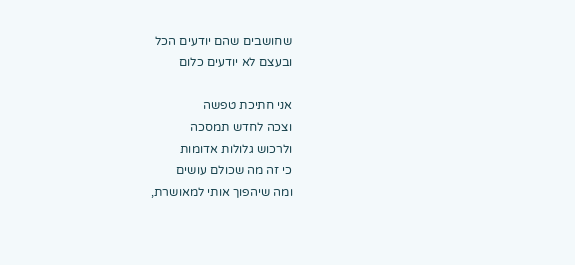שחושבים שהם יודעים הכל
ובעצם לא יודעים כלום

אני חתיכת טפשה
וצכה לחדש תמסכה
ולרכוש גלולות אדומות
כי זה מה שכולם עושים
ומה שיהפוך אותי למאושרת,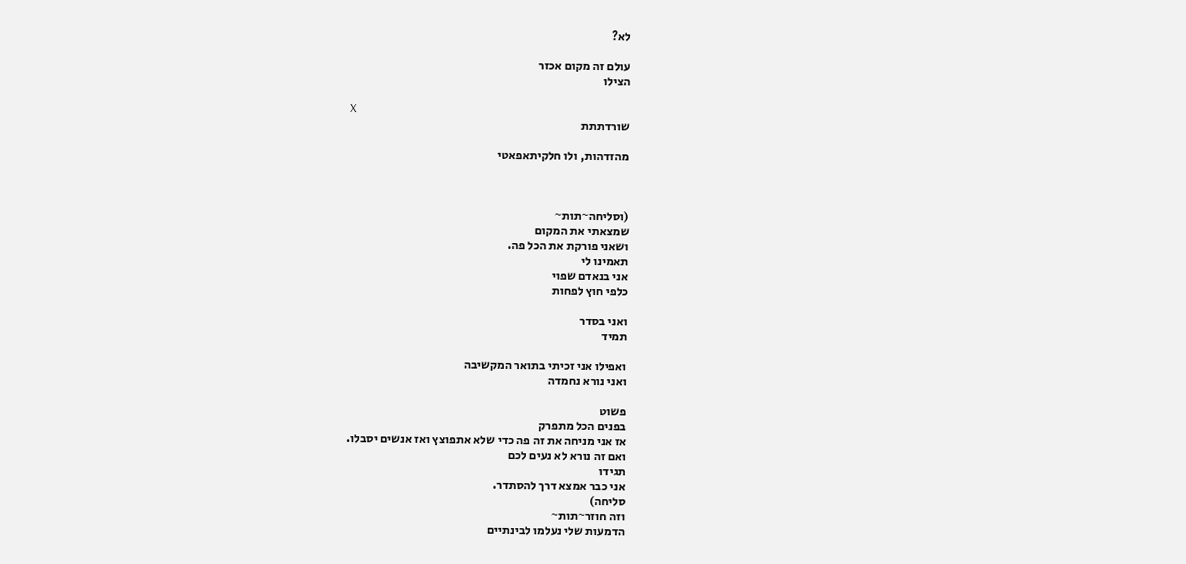לא?

עולם זה מקום אכזר
הצילו

X
שורדתתת

מהזדהות, ולו חלקיתאפאטי



(וסליחה~תות~
שמצאתי את המקום
ושאני פורקת את הכל פה.
תאמינו לי
אני בנאדם שפוי
כלפי חוץ לפחות

ואני בסדר
תמיד

ואפילו אני זכיתי בתואר המקשיבה
ואני נורא נחמדה

פשוט
בפנים הכל מתפרק
אז אני מניחה את זה פה כדי שלא אתפוצץ ואז אנשים יסבלו.
ואם זה נורא לא נעים לכם
תגידו
אני כבר אמצא דרך להסתדר.
סליחה)
וזה חוזר~תות~
הדמעות שלי נעלמו לבינתיים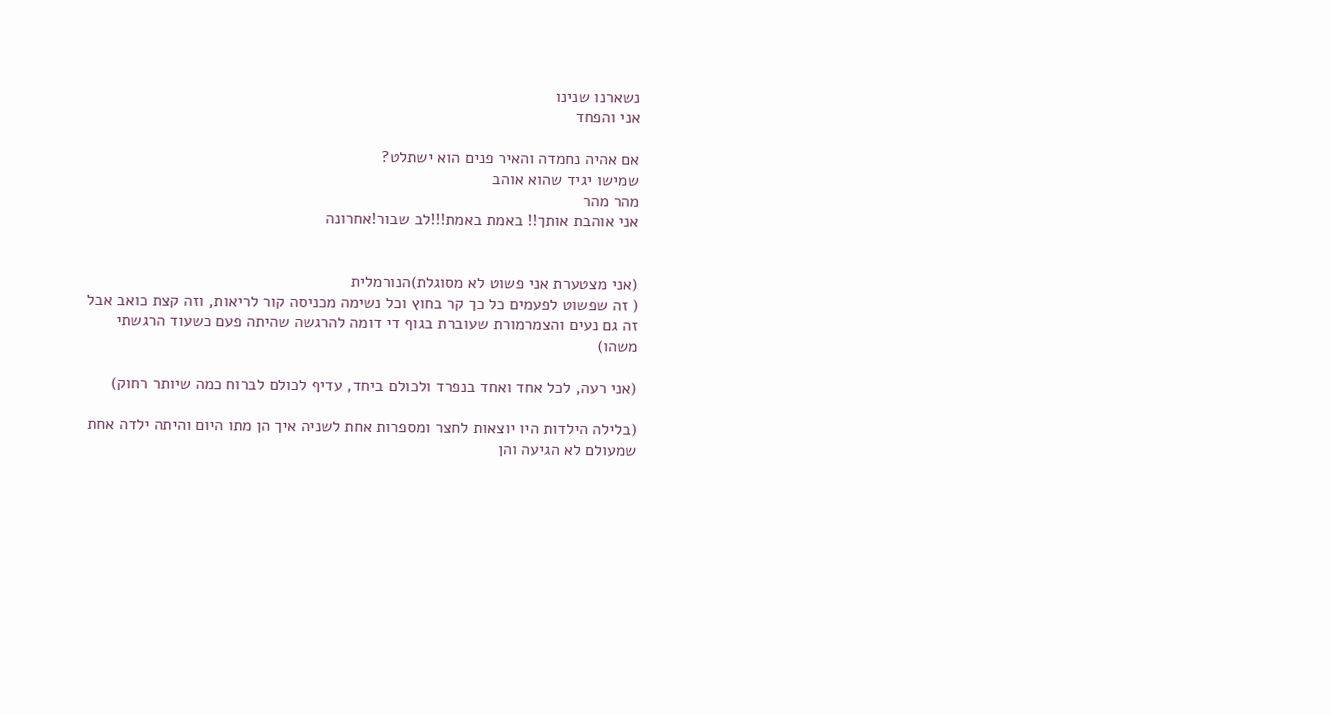נשארנו שנינו
אני והפחד

אם אהיה נחמדה והאיר פנים הוא ישתלט?
שמישו יגיד שהוא אוהב
מהר מהר
אני אוהבת אותך!! באמת באמת!!!לב שבור!אחרונה


(אני מצטערת אני פשוט לא מסוגלת)הנורמלית
( זה שפשוט לפעמים כל כך קר בחוץ וכל נשימה מכניסה קור לריאות, וזה קצת כואב אבל זה גם נעים והצמרמורת שעוברת בגוף די דומה להרגשה שהיתה פעם כשעוד הרגשתי משהו)

(אני רעה, לכל אחד ואחד בנפרד ולכולם ביחד, עדיף לכולם לברוח כמה שיותר רחוק)

(בלילה הילדות היו יוצאות לחצר ומספרות אחת לשניה איך הן מתו היום והיתה ילדה אחת שמעולם לא הגיעה והן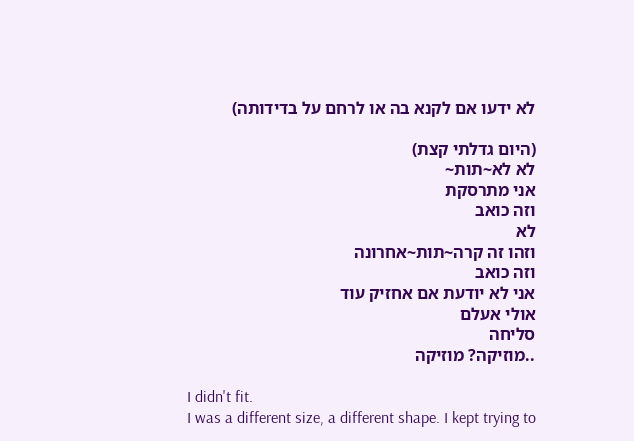לא ידעו אם לקנא בה או לרחם על בדידותה)

(היום גדלתי קצת)
לא לא~תות~
אני מתרסקת
וזה כואב
לא
וזהו זה קרה~תות~אחרונה
וזה כואב
אני לא יודעת אם אחזיק עוד
אולי אעלם
סליחה
..מוזיקה? מוזיקה

I didn't fit.
I was a different size, a different shape. I kept trying to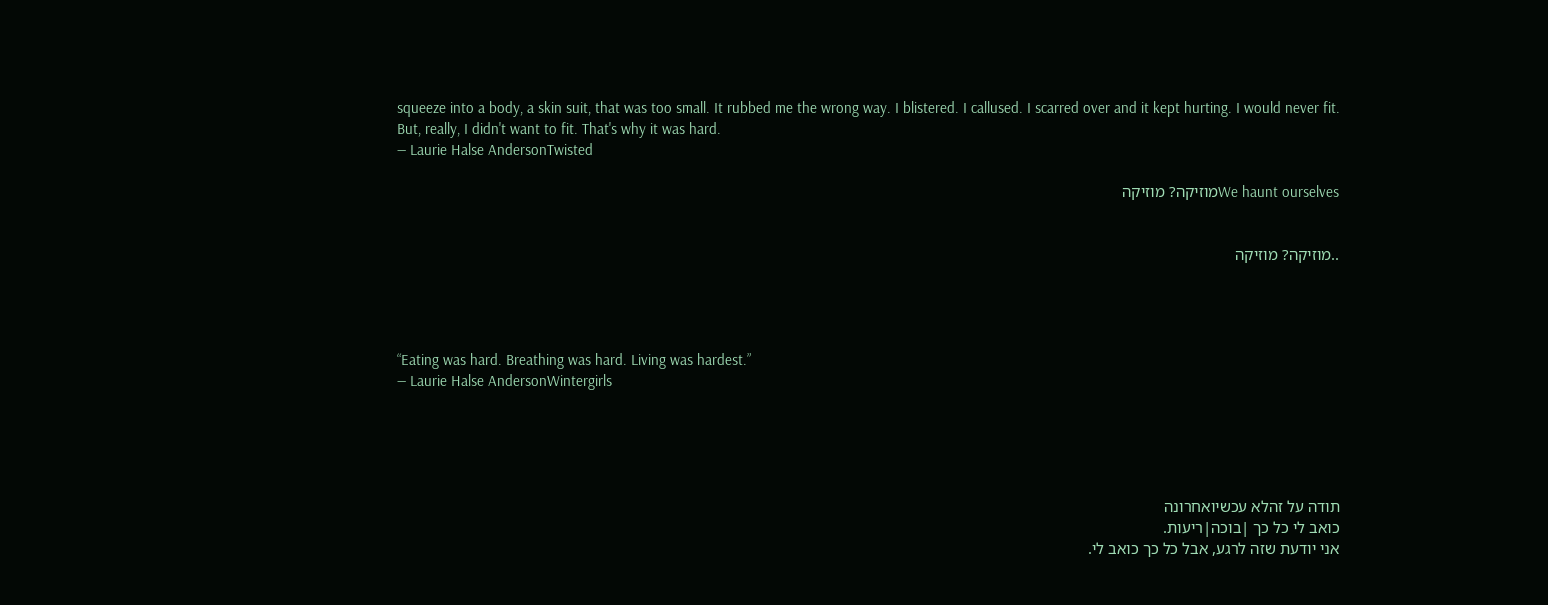squeeze into a body, a skin suit, that was too small. It rubbed me the wrong way. I blistered. I callused. I scarred over and it kept hurting. I would never fit.
But, really, I didn't want to fit. That's why it was hard.
― Laurie Halse AndersonTwisted

We haunt ourselvesמוזיקה? מוזיקה


..מוזיקה? מוזיקה




“Eating was hard. Breathing was hard. Living was hardest.”
― Laurie Halse AndersonWintergirls





תודה על זהלא עכשיואחרונה
כואב לי כל כך |בוכה|ריעות.
אני יודעת שזה לרגע, אבל כל כך כואב לי.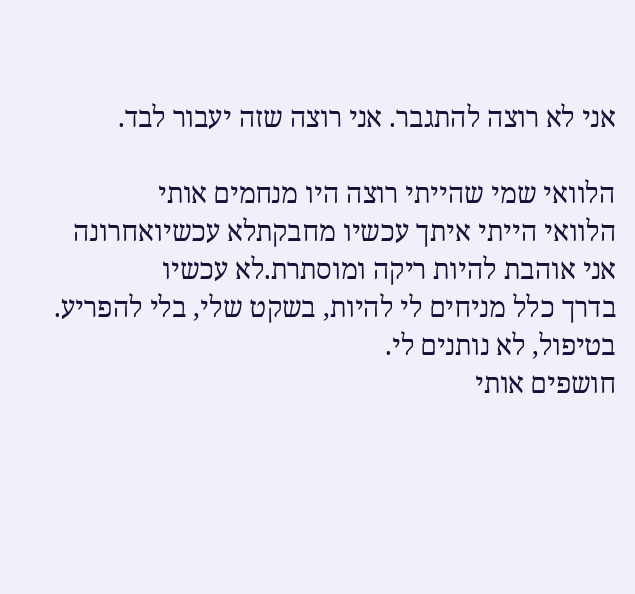אני לא רוצה להתגבר. אני רוצה שזה יעבור לבד.

הלוואי שמי שהייתי רוצה היו מנחמים אותי
הלוואי הייתי איתך עכשיו מחבקתלא עכשיואחרונה
אני אוהבת להיות ריקה ומוסתרת.לא עכשיו
בדרך כלל מניחים לי להיות, בשקט שלי, בלי להפריע.
בטיפול, לא נותנים לי.
חושפים אותי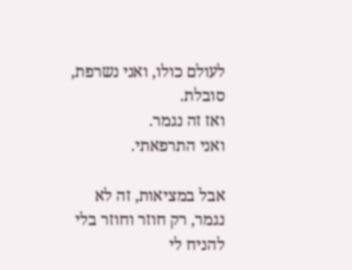לעולם כולו, ואני נשרפת, סובלת.
ואז זה נגמר.
ואני התרפאתי.

אבל במציאות, זה לא נגמר, רק חוזר וחוזר בלי להניח לי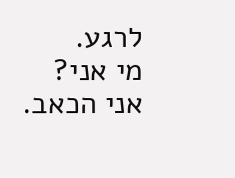לרגע.
מי אני?
אני הכאב.